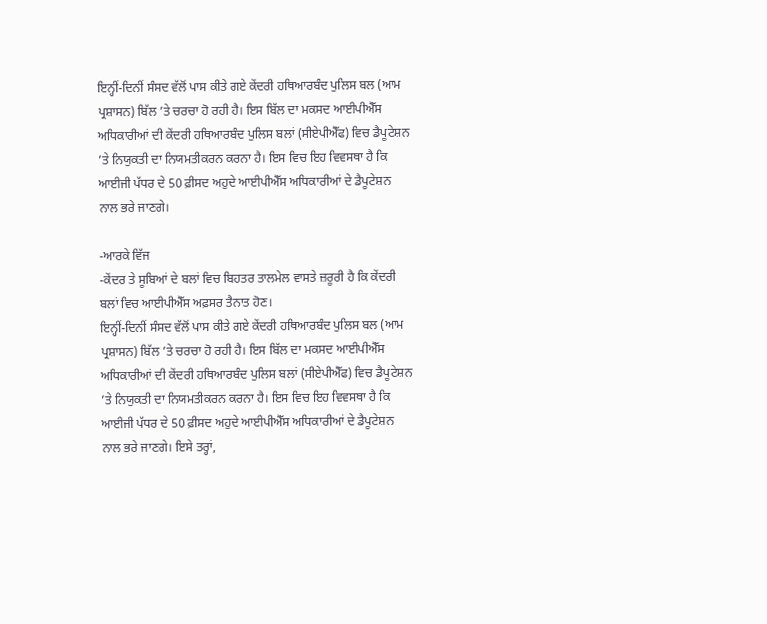ਇਨ੍ਹੀਂ-ਦਿਨੀਂ ਸੰਸਦ ਵੱਲੋਂ ਪਾਸ ਕੀਤੇ ਗਏ ਕੇਂਦਰੀ ਹਥਿਆਰਬੰਦ ਪੁਲਿਸ ਬਲ (ਆਮ ਪ੍ਰਸ਼ਾਸਨ) ਬਿੱਲ ’ਤੇ ਚਰਚਾ ਹੋ ਰਹੀ ਹੈ। ਇਸ ਬਿੱਲ ਦਾ ਮਕਸਦ ਆਈਪੀਐੱਸ ਅਧਿਕਾਰੀਆਂ ਦੀ ਕੇਂਦਰੀ ਹਥਿਆਰਬੰਦ ਪੁਲਿਸ ਬਲਾਂ (ਸੀਏਪੀਐੱਫ) ਵਿਚ ਡੈਪੂਟੇਸ਼ਨ ’ਤੇ ਨਿਯੁਕਤੀ ਦਾ ਨਿਯਮਤੀਕਰਨ ਕਰਨਾ ਹੈ। ਇਸ ਵਿਚ ਇਹ ਵਿਵਸਥਾ ਹੈ ਕਿ ਆਈਜੀ ਪੱਧਰ ਦੇ 50 ਫ਼ੀਸਦ ਅਹੁਦੇ ਆਈਪੀਐੱਸ ਅਧਿਕਾਰੀਆਂ ਦੇ ਡੈਪੂਟੇਸ਼ਨ ਨਾਲ ਭਰੇ ਜਾਣਗੇ।

-ਆਰਕੇ ਵਿੱਜ
-ਕੇਂਦਰ ਤੇ ਸੂਬਿਆਂ ਦੇ ਬਲਾਂ ਵਿਚ ਬਿਹਤਰ ਤਾਲਮੇਲ ਵਾਸਤੇ ਜ਼ਰੂਰੀ ਹੈ ਕਿ ਕੇਂਦਰੀ ਬਲਾਂ ਵਿਚ ਆਈਪੀਐੱਸ ਅਫ਼ਸਰ ਤੈਨਾਤ ਹੋਣ।
ਇਨ੍ਹੀਂ-ਦਿਨੀਂ ਸੰਸਦ ਵੱਲੋਂ ਪਾਸ ਕੀਤੇ ਗਏ ਕੇਂਦਰੀ ਹਥਿਆਰਬੰਦ ਪੁਲਿਸ ਬਲ (ਆਮ ਪ੍ਰਸ਼ਾਸਨ) ਬਿੱਲ ’ਤੇ ਚਰਚਾ ਹੋ ਰਹੀ ਹੈ। ਇਸ ਬਿੱਲ ਦਾ ਮਕਸਦ ਆਈਪੀਐੱਸ ਅਧਿਕਾਰੀਆਂ ਦੀ ਕੇਂਦਰੀ ਹਥਿਆਰਬੰਦ ਪੁਲਿਸ ਬਲਾਂ (ਸੀਏਪੀਐੱਫ) ਵਿਚ ਡੈਪੂਟੇਸ਼ਨ ’ਤੇ ਨਿਯੁਕਤੀ ਦਾ ਨਿਯਮਤੀਕਰਨ ਕਰਨਾ ਹੈ। ਇਸ ਵਿਚ ਇਹ ਵਿਵਸਥਾ ਹੈ ਕਿ ਆਈਜੀ ਪੱਧਰ ਦੇ 50 ਫ਼ੀਸਦ ਅਹੁਦੇ ਆਈਪੀਐੱਸ ਅਧਿਕਾਰੀਆਂ ਦੇ ਡੈਪੂਟੇਸ਼ਨ ਨਾਲ ਭਰੇ ਜਾਣਗੇ। ਇਸੇ ਤਰ੍ਹਾਂ,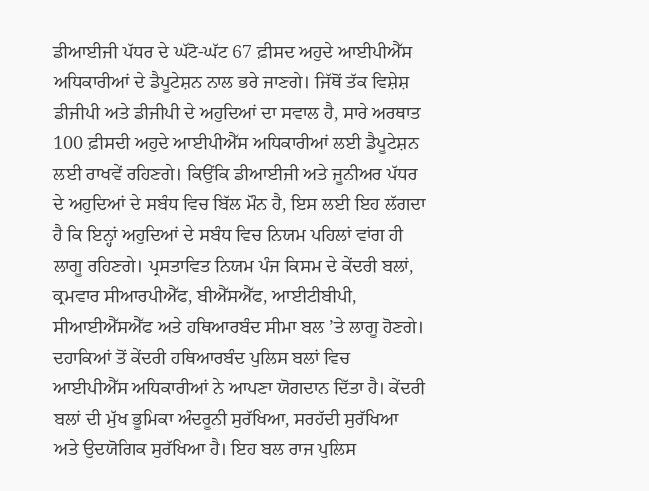ਡੀਆਈਜੀ ਪੱਧਰ ਦੇ ਘੱਟੋ-ਘੱਟ 67 ਫ਼ੀਸਦ ਅਹੁਦੇ ਆਈਪੀਐੱਸ ਅਧਿਕਾਰੀਆਂ ਦੇ ਡੈਪੂਟੇਸ਼ਨ ਨਾਲ ਭਰੇ ਜਾਣਗੇ। ਜਿੱਥੋਂ ਤੱਕ ਵਿਸ਼ੇਸ਼ ਡੀਜੀਪੀ ਅਤੇ ਡੀਜੀਪੀ ਦੇ ਅਹੁਦਿਆਂ ਦਾ ਸਵਾਲ ਹੈ, ਸਾਰੇ ਅਰਥਾਤ 100 ਫ਼ੀਸਦੀ ਅਹੁਦੇ ਆਈਪੀਐੱਸ ਅਧਿਕਾਰੀਆਂ ਲਈ ਡੈਪੂਟੇਸ਼ਨ ਲਈ ਰਾਖਵੇਂ ਰਹਿਣਗੇ। ਕਿਉਂਕਿ ਡੀਆਈਜੀ ਅਤੇ ਜੂਨੀਅਰ ਪੱਧਰ ਦੇ ਅਹੁਦਿਆਂ ਦੇ ਸਬੰਧ ਵਿਚ ਬਿੱਲ ਮੌਨ ਹੈ, ਇਸ ਲਈ ਇਹ ਲੱਗਦਾ ਹੈ ਕਿ ਇਨ੍ਹਾਂ ਅਹੁਦਿਆਂ ਦੇ ਸਬੰਧ ਵਿਚ ਨਿਯਮ ਪਹਿਲਾਂ ਵਾਂਗ ਹੀ ਲਾਗੂ ਰਹਿਣਗੇ। ਪ੍ਰਸਤਾਵਿਤ ਨਿਯਮ ਪੰਜ ਕਿਸਮ ਦੇ ਕੇਂਦਰੀ ਬਲਾਂ, ਕ੍ਰਮਵਾਰ ਸੀਆਰਪੀਐੱਫ, ਬੀਐੱਸਐੱਫ, ਆਈਟੀਬੀਪੀ, ਸੀਆਈਐੱਸਐੱਫ ਅਤੇ ਹਥਿਆਰਬੰਦ ਸੀਮਾ ਬਲ ’ਤੇ ਲਾਗੂ ਹੋਣਗੇ।
ਦਹਾਕਿਆਂ ਤੋਂ ਕੇਂਦਰੀ ਹਥਿਆਰਬੰਦ ਪੁਲਿਸ ਬਲਾਂ ਵਿਚ ਆਈਪੀਐੱਸ ਅਧਿਕਾਰੀਆਂ ਨੇ ਆਪਣਾ ਯੋਗਦਾਨ ਦਿੱਤਾ ਹੈ। ਕੇਂਦਰੀ ਬਲਾਂ ਦੀ ਮੁੱਖ ਭੂਮਿਕਾ ਅੰਦਰੂਨੀ ਸੁਰੱਖਿਆ, ਸਰਹੱਦੀ ਸੁਰੱਖਿਆ ਅਤੇ ਉਦਯੋਗਿਕ ਸੁਰੱਖਿਆ ਹੈ। ਇਹ ਬਲ ਰਾਜ ਪੁਲਿਸ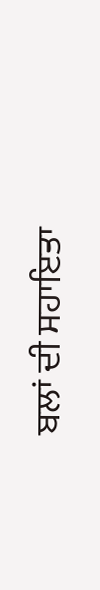ਬਲਾਂ ਦੀ ਸਹਾਇਤਾ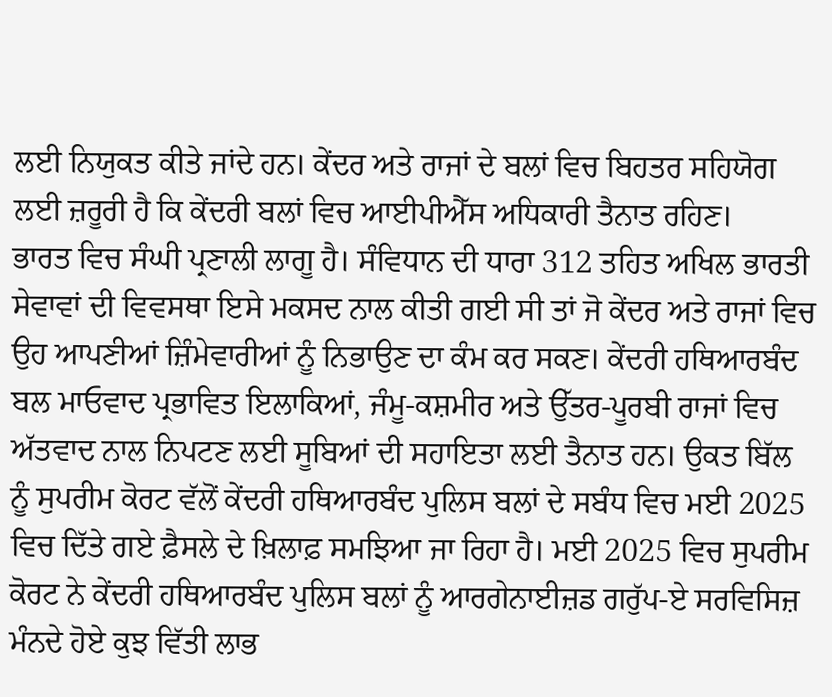ਲਈ ਨਿਯੁਕਤ ਕੀਤੇ ਜਾਂਦੇ ਹਨ। ਕੇਂਦਰ ਅਤੇ ਰਾਜਾਂ ਦੇ ਬਲਾਂ ਵਿਚ ਬਿਹਤਰ ਸਹਿਯੋਗ ਲਈ ਜ਼ਰੂਰੀ ਹੈ ਕਿ ਕੇਂਦਰੀ ਬਲਾਂ ਵਿਚ ਆਈਪੀਐੱਸ ਅਧਿਕਾਰੀ ਤੈਨਾਤ ਰਹਿਣ।
ਭਾਰਤ ਵਿਚ ਸੰਘੀ ਪ੍ਰਣਾਲੀ ਲਾਗੂ ਹੈ। ਸੰਵਿਧਾਨ ਦੀ ਧਾਰਾ 312 ਤਹਿਤ ਅਖਿਲ ਭਾਰਤੀ ਸੇਵਾਵਾਂ ਦੀ ਵਿਵਸਥਾ ਇਸੇ ਮਕਸਦ ਨਾਲ ਕੀਤੀ ਗਈ ਸੀ ਤਾਂ ਜੋ ਕੇਂਦਰ ਅਤੇ ਰਾਜਾਂ ਵਿਚ ਉਹ ਆਪਣੀਆਂ ਜ਼ਿੰਮੇਵਾਰੀਆਂ ਨੂੰ ਨਿਭਾਉਣ ਦਾ ਕੰਮ ਕਰ ਸਕਣ। ਕੇਂਦਰੀ ਹਥਿਆਰਬੰਦ ਬਲ ਮਾਓਵਾਦ ਪ੍ਰਭਾਵਿਤ ਇਲਾਕਿਆਂ, ਜੰਮੂ-ਕਸ਼ਮੀਰ ਅਤੇ ਉੱਤਰ-ਪੂਰਬੀ ਰਾਜਾਂ ਵਿਚ ਅੱਤਵਾਦ ਨਾਲ ਨਿਪਟਣ ਲਈ ਸੂਬਿਆਂ ਦੀ ਸਹਾਇਤਾ ਲਈ ਤੈਨਾਤ ਹਨ। ਉਕਤ ਬਿੱਲ ਨੂੰ ਸੁਪਰੀਮ ਕੋਰਟ ਵੱਲੋਂ ਕੇਂਦਰੀ ਹਥਿਆਰਬੰਦ ਪੁਲਿਸ ਬਲਾਂ ਦੇ ਸਬੰਧ ਵਿਚ ਮਈ 2025 ਵਿਚ ਦਿੱਤੇ ਗਏ ਫ਼ੈਸਲੇ ਦੇ ਖ਼ਿਲਾਫ਼ ਸਮਝਿਆ ਜਾ ਰਿਹਾ ਹੈ। ਮਈ 2025 ਵਿਚ ਸੁਪਰੀਮ ਕੋਰਟ ਨੇ ਕੇਂਦਰੀ ਹਥਿਆਰਬੰਦ ਪੁਲਿਸ ਬਲਾਂ ਨੂੰ ਆਰਗੇਨਾਈਜ਼ਡ ਗਰੁੱਪ-ਏ ਸਰਵਿਸਿਜ਼ ਮੰਨਦੇ ਹੋਏ ਕੁਝ ਵਿੱਤੀ ਲਾਭ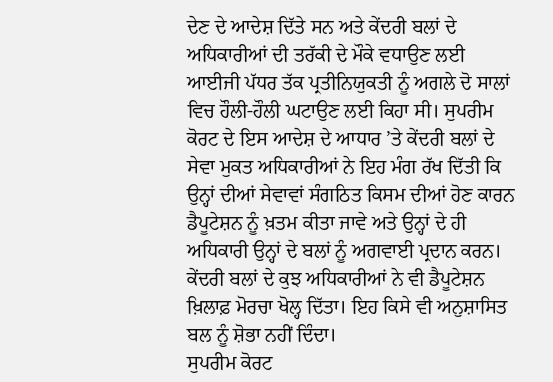ਦੇਣ ਦੇ ਆਦੇਸ਼ ਦਿੱਤੇ ਸਨ ਅਤੇ ਕੇਂਦਰੀ ਬਲਾਂ ਦੇ ਅਧਿਕਾਰੀਆਂ ਦੀ ਤਰੱਕੀ ਦੇ ਮੌਕੇ ਵਧਾਉਣ ਲਈ ਆਈਜੀ ਪੱਧਰ ਤੱਕ ਪ੍ਰਤੀਨਿਯੁਕਤੀ ਨੂੰ ਅਗਲੇ ਦੋ ਸਾਲਾਂ ਵਿਚ ਹੌਲੀ-ਹੌਲੀ ਘਟਾਉਣ ਲਈ ਕਿਹਾ ਸੀ। ਸੁਪਰੀਮ ਕੋਰਟ ਦੇ ਇਸ ਆਦੇਸ਼ ਦੇ ਆਧਾਰ ’ਤੇ ਕੇਂਦਰੀ ਬਲਾਂ ਦੇ ਸੇਵਾ ਮੁਕਤ ਅਧਿਕਾਰੀਆਂ ਨੇ ਇਹ ਮੰਗ ਰੱਖ ਦਿੱਤੀ ਕਿ ਉਨ੍ਹਾਂ ਦੀਆਂ ਸੇਵਾਵਾਂ ਸੰਗਠਿਤ ਕਿਸਮ ਦੀਆਂ ਹੋਣ ਕਾਰਨ ਡੈਪੂਟੇਸ਼ਨ ਨੂੰ ਖ਼ਤਮ ਕੀਤਾ ਜਾਵੇ ਅਤੇ ਉਨ੍ਹਾਂ ਦੇ ਹੀ ਅਧਿਕਾਰੀ ਉਨ੍ਹਾਂ ਦੇ ਬਲਾਂ ਨੂੰ ਅਗਵਾਈ ਪ੍ਰਦਾਨ ਕਰਨ। ਕੇਂਦਰੀ ਬਲਾਂ ਦੇ ਕੁਝ ਅਧਿਕਾਰੀਆਂ ਨੇ ਵੀ ਡੈਪੂਟੇਸ਼ਨ ਖ਼ਿਲਾਫ਼ ਮੋਰਚਾ ਖੋਲ੍ਹ ਦਿੱਤਾ। ਇਹ ਕਿਸੇ ਵੀ ਅਨੁਸ਼ਾਸਿਤ ਬਲ ਨੂੰ ਸ਼ੋਭਾ ਨਹੀਂ ਦਿੰਦਾ।
ਸੁਪਰੀਮ ਕੋਰਟ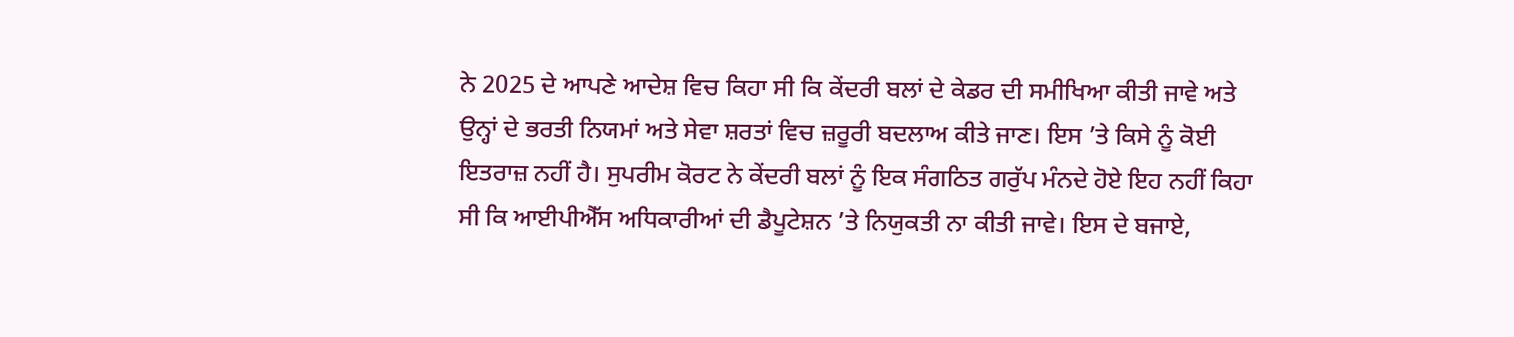ਨੇ 2025 ਦੇ ਆਪਣੇ ਆਦੇਸ਼ ਵਿਚ ਕਿਹਾ ਸੀ ਕਿ ਕੇਂਦਰੀ ਬਲਾਂ ਦੇ ਕੇਡਰ ਦੀ ਸਮੀਖਿਆ ਕੀਤੀ ਜਾਵੇ ਅਤੇ ਉਨ੍ਹਾਂ ਦੇ ਭਰਤੀ ਨਿਯਮਾਂ ਅਤੇ ਸੇਵਾ ਸ਼ਰਤਾਂ ਵਿਚ ਜ਼ਰੂਰੀ ਬਦਲਾਅ ਕੀਤੇ ਜਾਣ। ਇਸ ’ਤੇ ਕਿਸੇ ਨੂੰ ਕੋਈ ਇਤਰਾਜ਼ ਨਹੀਂ ਹੈ। ਸੁਪਰੀਮ ਕੋਰਟ ਨੇ ਕੇਂਦਰੀ ਬਲਾਂ ਨੂੰ ਇਕ ਸੰਗਠਿਤ ਗਰੁੱਪ ਮੰਨਦੇ ਹੋਏ ਇਹ ਨਹੀਂ ਕਿਹਾ ਸੀ ਕਿ ਆਈਪੀਐੱਸ ਅਧਿਕਾਰੀਆਂ ਦੀ ਡੈਪੂਟੇਸ਼ਨ ’ਤੇ ਨਿਯੁਕਤੀ ਨਾ ਕੀਤੀ ਜਾਵੇ। ਇਸ ਦੇ ਬਜਾਏ,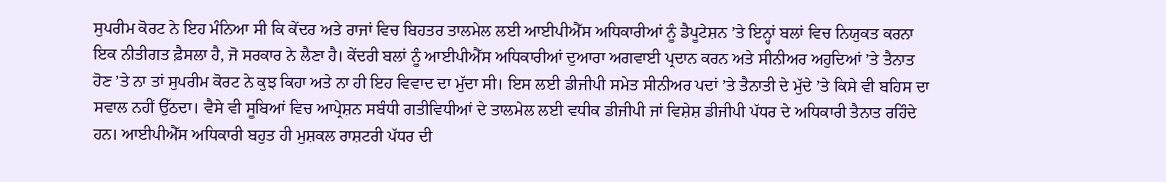ਸੁਪਰੀਮ ਕੋਰਟ ਨੇ ਇਹ ਮੰਨਿਆ ਸੀ ਕਿ ਕੇਂਦਰ ਅਤੇ ਰਾਜਾਂ ਵਿਚ ਬਿਹਤਰ ਤਾਲਮੇਲ ਲਈ ਆਈਪੀਐੱਸ ਅਧਿਕਾਰੀਆਂ ਨੂੰ ਡੈਪੂਟੇਸ਼ਨ ’ਤੇ ਇਨ੍ਹਾਂ ਬਲਾਂ ਵਿਚ ਨਿਯੁਕਤ ਕਰਨਾ ਇਕ ਨੀਤੀਗਤ ਫ਼ੈਸਲਾ ਹੈ, ਜੋ ਸਰਕਾਰ ਨੇ ਲੈਣਾ ਹੈ। ਕੇਂਦਰੀ ਬਲਾਂ ਨੂੰ ਆਈਪੀਐੱਸ ਅਧਿਕਾਰੀਆਂ ਦੁਆਰਾ ਅਗਵਾਈ ਪ੍ਰਦਾਨ ਕਰਨ ਅਤੇ ਸੀਨੀਅਰ ਅਹੁਦਿਆਂ ’ਤੇ ਤੈਨਾਤ ਹੋਣ ’ਤੇ ਨਾ ਤਾਂ ਸੁਪਰੀਮ ਕੋਰਟ ਨੇ ਕੁਝ ਕਿਹਾ ਅਤੇ ਨਾ ਹੀ ਇਹ ਵਿਵਾਦ ਦਾ ਮੁੱਦਾ ਸੀ। ਇਸ ਲਈ ਡੀਜੀਪੀ ਸਮੇਤ ਸੀਨੀਅਰ ਪਦਾਂ ’ਤੇ ਤੈਨਾਤੀ ਦੇ ਮੁੱਦੇ ’ਤੇ ਕਿਸੇ ਵੀ ਬਹਿਸ ਦਾ ਸਵਾਲ ਨਹੀਂ ਉੱਠਦਾ। ਵੈਸੇ ਵੀ ਸੂਬਿਆਂ ਵਿਚ ਆਪ੍ਰੇਸ਼ਨ ਸਬੰਧੀ ਗਤੀਵਿਧੀਆਂ ਦੇ ਤਾਲਮੇਲ ਲਈ ਵਧੀਕ ਡੀਜੀਪੀ ਜਾਂ ਵਿਸ਼ੇਸ਼ ਡੀਜੀਪੀ ਪੱਧਰ ਦੇ ਅਧਿਕਾਰੀ ਤੈਨਾਤ ਰਹਿੰਦੇ ਹਨ। ਆਈਪੀਐੱਸ ਅਧਿਕਾਰੀ ਬਹੁਤ ਹੀ ਮੁਸ਼ਕਲ ਰਾਸ਼ਟਰੀ ਪੱਧਰ ਦੀ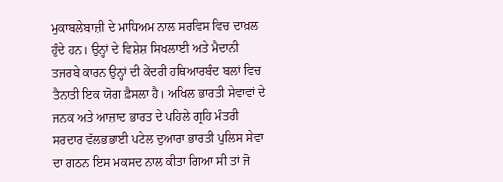ਮੁਕਾਬਲੇਬਾਜ਼ੀ ਦੇ ਮਾਧਿਅਮ ਨਾਲ ਸਰਵਿਸ ਵਿਚ ਦਾਖ਼ਲ ਹੁੰਦੇ ਹਨ। ਉਨ੍ਹਾਂ ਦੇ ਵਿਸ਼ੇਸ਼ ਸਿਖਲਾਈ ਅਤੇ ਮੈਦਾਨੀ ਤਜਰਬੇ ਕਾਰਨ ਉਨ੍ਹਾਂ ਦੀ ਕੇਂਦਰੀ ਹਥਿਆਰਬੰਦ ਬਲਾਂ ਵਿਚ ਤੈਨਾਤੀ ਇਕ ਯੋਗ ਫ਼ੈਸਲਾ ਹੈ। ਅਖਿਲ ਭਾਰਤੀ ਸੇਵਾਵਾਂ ਦੇ ਜਨਕ ਅਤੇ ਆਜ਼ਾਦ ਭਾਰਤ ਦੇ ਪਹਿਲੇ ਗ੍ਰਹਿ ਮੰਤਰੀ ਸਰਦਾਰ ਵੱਲਭਭਾਈ ਪਟੇਲ ਦੁਆਰਾ ਭਾਰਤੀ ਪੁਲਿਸ ਸੇਵਾ ਦਾ ਗਠਨ ਇਸ ਮਕਸਦ ਨਾਲ ਕੀਤਾ ਗਿਆ ਸੀ ਤਾਂ ਜੋ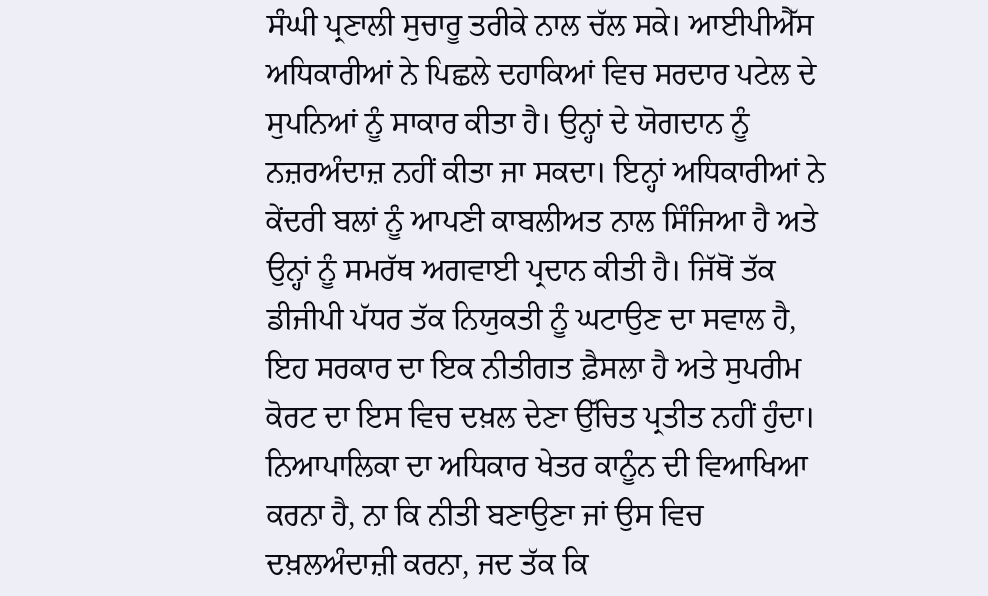ਸੰਘੀ ਪ੍ਰਣਾਲੀ ਸੁਚਾਰੂ ਤਰੀਕੇ ਨਾਲ ਚੱਲ ਸਕੇ। ਆਈਪੀਐੱਸ ਅਧਿਕਾਰੀਆਂ ਨੇ ਪਿਛਲੇ ਦਹਾਕਿਆਂ ਵਿਚ ਸਰਦਾਰ ਪਟੇਲ ਦੇ ਸੁਪਨਿਆਂ ਨੂੰ ਸਾਕਾਰ ਕੀਤਾ ਹੈ। ਉਨ੍ਹਾਂ ਦੇ ਯੋਗਦਾਨ ਨੂੰ ਨਜ਼ਰਅੰਦਾਜ਼ ਨਹੀਂ ਕੀਤਾ ਜਾ ਸਕਦਾ। ਇਨ੍ਹਾਂ ਅਧਿਕਾਰੀਆਂ ਨੇ ਕੇਂਦਰੀ ਬਲਾਂ ਨੂੰ ਆਪਣੀ ਕਾਬਲੀਅਤ ਨਾਲ ਸਿੰਜਿਆ ਹੈ ਅਤੇ ਉਨ੍ਹਾਂ ਨੂੰ ਸਮਰੱਥ ਅਗਵਾਈ ਪ੍ਰਦਾਨ ਕੀਤੀ ਹੈ। ਜਿੱਥੋਂ ਤੱਕ ਡੀਜੀਪੀ ਪੱਧਰ ਤੱਕ ਨਿਯੁਕਤੀ ਨੂੰ ਘਟਾਉਣ ਦਾ ਸਵਾਲ ਹੈ, ਇਹ ਸਰਕਾਰ ਦਾ ਇਕ ਨੀਤੀਗਤ ਫ਼ੈਸਲਾ ਹੈ ਅਤੇ ਸੁਪਰੀਮ ਕੋਰਟ ਦਾ ਇਸ ਵਿਚ ਦਖ਼ਲ ਦੇਣਾ ਉੱਚਿਤ ਪ੍ਰਤੀਤ ਨਹੀਂ ਹੁੰਦਾ। ਨਿਆਪਾਲਿਕਾ ਦਾ ਅਧਿਕਾਰ ਖੇਤਰ ਕਾਨੂੰਨ ਦੀ ਵਿਆਖਿਆ ਕਰਨਾ ਹੈ, ਨਾ ਕਿ ਨੀਤੀ ਬਣਾਉਣਾ ਜਾਂ ਉਸ ਵਿਚ ਦਖ਼ਲਅੰਦਾਜ਼ੀ ਕਰਨਾ, ਜਦ ਤੱਕ ਕਿ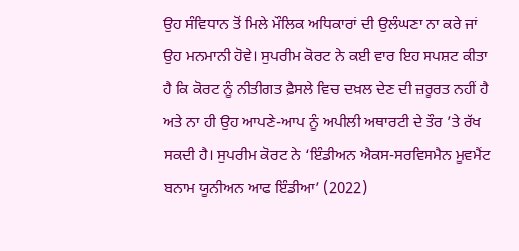ਉਹ ਸੰਵਿਧਾਨ ਤੋਂ ਮਿਲੇ ਮੌਲਿਕ ਅਧਿਕਾਰਾਂ ਦੀ ਉਲੰਘਣਾ ਨਾ ਕਰੇ ਜਾਂ ਉਹ ਮਨਮਾਨੀ ਹੋਵੇ। ਸੁਪਰੀਮ ਕੋਰਟ ਨੇ ਕਈ ਵਾਰ ਇਹ ਸਪਸ਼ਟ ਕੀਤਾ ਹੈ ਕਿ ਕੋਰਟ ਨੂੰ ਨੀਤੀਗਤ ਫ਼ੈਸਲੇ ਵਿਚ ਦਖ਼ਲ ਦੇਣ ਦੀ ਜ਼ਰੂਰਤ ਨਹੀਂ ਹੈ ਅਤੇ ਨਾ ਹੀ ਉਹ ਆਪਣੇ-ਆਪ ਨੂੰ ਅਪੀਲੀ ਅਥਾਰਟੀ ਦੇ ਤੌਰ ’ਤੇ ਰੱਖ ਸਕਦੀ ਹੈ। ਸੁਪਰੀਮ ਕੋਰਟ ਨੇ ‘ਇੰਡੀਅਨ ਐਕਸ-ਸਰਵਿਸਮੈਨ ਮੂਵਮੈਂਟ ਬਨਾਮ ਯੂਨੀਅਨ ਆਫ ਇੰਡੀਆ’ (2022)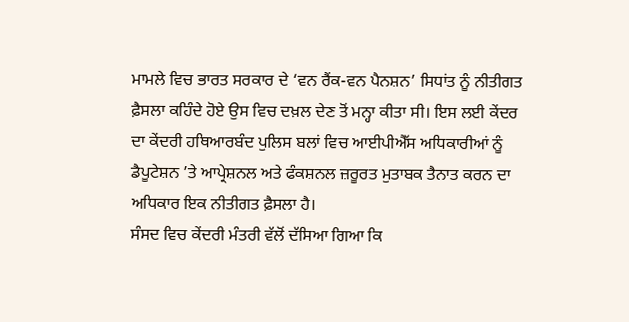ਮਾਮਲੇ ਵਿਚ ਭਾਰਤ ਸਰਕਾਰ ਦੇ ‘ਵਨ ਰੈਂਕ-ਵਨ ਪੈਨਸ਼ਨ’ ਸਿਧਾਂਤ ਨੂੰ ਨੀਤੀਗਤ ਫ਼ੈਸਲਾ ਕਹਿੰਦੇ ਹੋਏ ਉਸ ਵਿਚ ਦਖ਼ਲ ਦੇਣ ਤੋਂ ਮਨ੍ਹਾ ਕੀਤਾ ਸੀ। ਇਸ ਲਈ ਕੇਂਦਰ ਦਾ ਕੇਂਦਰੀ ਹਥਿਆਰਬੰਦ ਪੁਲਿਸ ਬਲਾਂ ਵਿਚ ਆਈਪੀਐੱਸ ਅਧਿਕਾਰੀਆਂ ਨੂੰ ਡੈਪੂਟੇਸ਼ਨ ’ਤੇ ਆਪ੍ਰੇਸ਼ਨਲ ਅਤੇ ਫੰਕਸ਼ਨਲ ਜ਼ਰੂਰਤ ਮੁਤਾਬਕ ਤੈਨਾਤ ਕਰਨ ਦਾ ਅਧਿਕਾਰ ਇਕ ਨੀਤੀਗਤ ਫ਼ੈਸਲਾ ਹੈ।
ਸੰਸਦ ਵਿਚ ਕੇਂਦਰੀ ਮੰਤਰੀ ਵੱਲੋਂ ਦੱਸਿਆ ਗਿਆ ਕਿ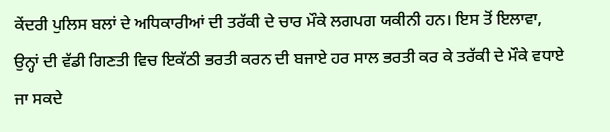ਕੇਂਦਰੀ ਪੁਲਿਸ ਬਲਾਂ ਦੇ ਅਧਿਕਾਰੀਆਂ ਦੀ ਤਰੱਕੀ ਦੇ ਚਾਰ ਮੌਕੇ ਲਗਪਗ ਯਕੀਨੀ ਹਨ। ਇਸ ਤੋਂ ਇਲਾਵਾ, ਉਨ੍ਹਾਂ ਦੀ ਵੱਡੀ ਗਿਣਤੀ ਵਿਚ ਇਕੱਠੀ ਭਰਤੀ ਕਰਨ ਦੀ ਬਜਾਏ ਹਰ ਸਾਲ ਭਰਤੀ ਕਰ ਕੇ ਤਰੱਕੀ ਦੇ ਮੌਕੇ ਵਧਾਏ ਜਾ ਸਕਦੇ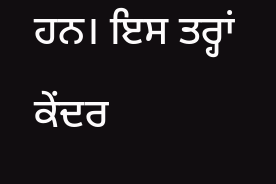ਹਨ। ਇਸ ਤਰ੍ਹਾਂ ਕੇਂਦਰ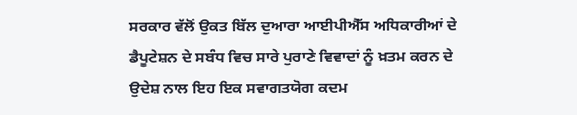ਸਰਕਾਰ ਵੱਲੋਂ ਉਕਤ ਬਿੱਲ ਦੁਆਰਾ ਆਈਪੀਐੱਸ ਅਧਿਕਾਰੀਆਂ ਦੇ ਡੈਪੂਟੇਸ਼ਨ ਦੇ ਸਬੰਧ ਵਿਚ ਸਾਰੇ ਪੁਰਾਣੇ ਵਿਵਾਦਾਂ ਨੂੰ ਖ਼ਤਮ ਕਰਨ ਦੇ ਉਦੇਸ਼ ਨਾਲ ਇਹ ਇਕ ਸਵਾਗਤਯੋਗ ਕਦਮ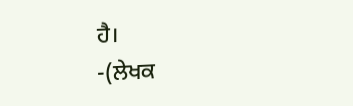ਹੈ।
-(ਲੇਖਕ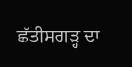ਛੱਤੀਸਗੜ੍ਹ ਦਾ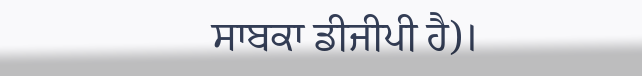ਸਾਬਕਾ ਡੀਜੀਪੀ ਹੈ)।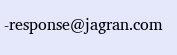-response@jagran.com